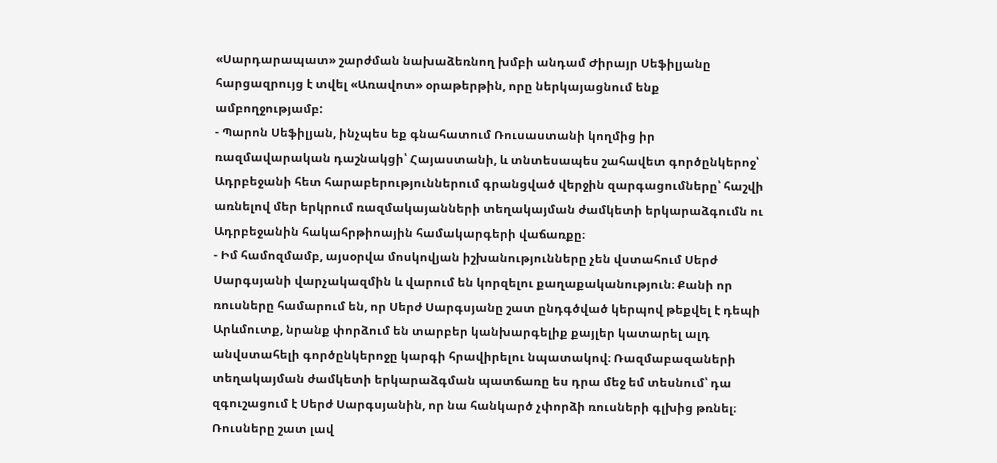«Սարդարապատ» շարժման նախաձեռնող խմբի անդամ Ժիրայր Սեֆիլյանը հարցազրույց է տվել «Առավոտ» օրաթերթին, որը ներկայացնում ենք ամբողջությամբ:
- Պարոն Սեֆիլյան, ինչպես եք գնահատում Ռուսաստանի կողմից իր ռազմավարական դաշնակցի՝ Հայաստանի, և տնտեսապես շահավետ գործընկերոջ՝ Ադրբեջանի հետ հարաբերություններում գրանցված վերջին զարգացումները՝ հաշվի առնելով մեր երկրում ռազմակայանների տեղակայման ժամկետի երկարաձգումն ու Ադրբեջանին հակահրթիոային համակարգերի վաճառքը։
- Իմ համոզմամբ, այսօրվա մոսկովյան իշխանությունները չեն վստահում Սերժ Սարգսյանի վարչակազմին և վարում են կորզելու քաղաքականություն։ Քանի որ ռուսները համարում են, որ Սերժ Սարգսյանը շատ ընդգծված կերպով թեքվել է դեպի Արևմուտք, նրանք փորձում են տարբեր կանխարգելիք քայլեր կատարել ալդ անվստահելի գործընկերոջը կարգի հրավիրելու նպատակով։ Ռազմաբազաների տեղակայման ժամկետի երկարաձգման պատճառը ես դրա մեջ եմ տեսնում՝ դա զգուշացում է Սերժ Սարգսյանին, որ նա հանկարծ չփորձի ռուսների գլխից թռնել։
Ռուսները շատ լավ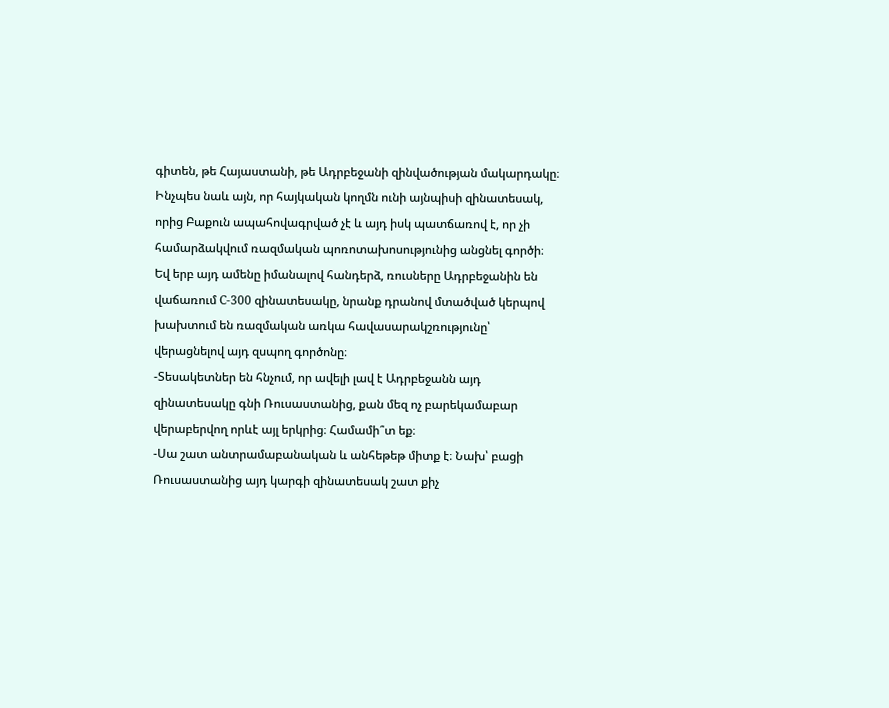գիտեն, թե Հայաստանի, թե Ադրբեջանի զինվածության մակարդակը։ Ինչպես նաև այն, որ հայկական կողմն ունի այնպիսի զինատեսակ, որից Բաքուն ապահովագրված չէ և այդ իսկ պատճառով է, որ չի համարձակվում ռազմական պոռոտախոսությունից անցնել գործի։ Եվ երբ այդ ամենը իմանալով հանդերձ, ռուսները Ադրբեջանին են վաճառում С-300 զինատեսակը, նրանք դրանով մտածված կերպով խախտում են ռազմական առկա հավասարակշռությունը՝ վերացնելով այդ զսպող գործոնը։
-Տեսակետներ են հնչում, որ ավելի լավ է Ադրբեջանն այդ զինատեսակը գնի Ռուսաստանից, քան մեզ ոչ բարեկամաբար վերաբերվող որևէ այլ երկրից։ Համամի՞տ եք։
-Սա շատ անտրամաբանական և անհեթեթ միտք է։ Նախ՝ բացի Ռուսաստանից այդ կարգի զինատեսակ շատ քիչ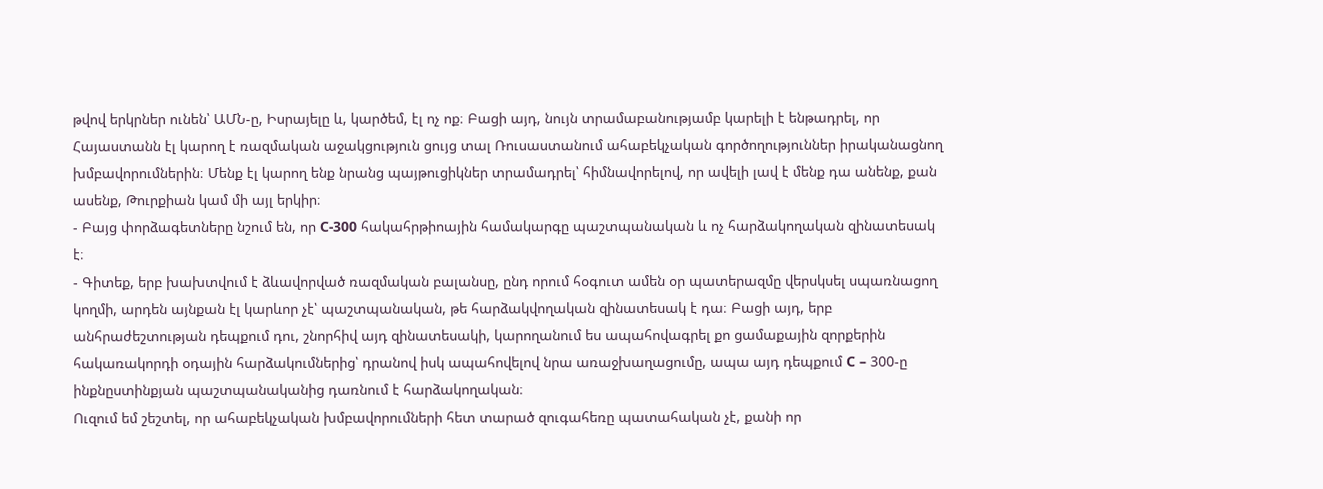թվով երկրներ ունեն՝ ԱՄՆ-ը, Իսրայելը և, կարծեմ, էլ ոչ ոք։ Բացի այդ, նույն տրամաբանությամբ կարելի է ենթադրել, որ Հայաստանն էլ կարող է ռազմական աջակցություն ցույց տալ Ռուսաստանում ահաբեկչական գործողություններ իրականացնող խմբավորումներին։ Մենք էլ կարող ենք նրանց պայթուցիկներ տրամադրել՝ հիմնավորելով, որ ավելի լավ է մենք դա անենք, քան ասենք, Թուրքիան կամ մի այլ երկիր։
- Բայց փորձագետները նշում են, որ С-300 հակահրթիոային համակարգը պաշտպանական և ոչ հարձակողական զինատեսակ է։
- Գիտեք, երբ խախտվում է ձևավորված ռազմական բալանսը, ընդ որում հօգուտ ամեն օր պատերազմը վերսկսել սպառնացող կողմի, արդեն այնքան էլ կարևոր չէ՝ պաշտպանական, թե հարձակվողական զինատեսակ է դա։ Բացի այդ, երբ անհրաժեշտության դեպքում դու, շնորհիվ այդ զինատեսակի, կարողանում ես ապահովագրել քո ցամաքային զորքերին հակառակորդի օդային հարձակումներից՝ դրանով իսկ ապահովելով նրա առաջխաղացումը, ապա այդ դեպքում С – 300-ը ինքնըստինքյան պաշտպանականից դառնում է հարձակողական։
Ուզում եմ շեշտել, որ ահաբեկչական խմբավորումների հետ տարած զուգահեռը պատահական չէ, քանի որ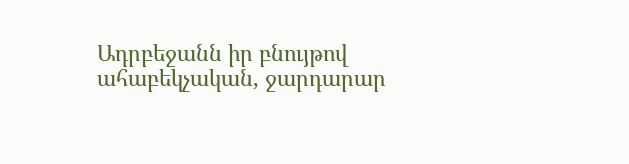Ադրբեջանն իր բնույթով ահաբեկչական, ջարդարար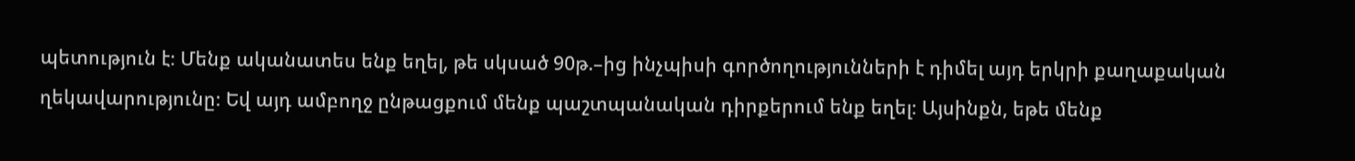պետություն է։ Մենք ականատես ենք եղել, թե սկսած 90թ.–ից ինչպիսի գործողությունների է դիմել այդ երկրի քաղաքական ղեկավարությունը։ Եվ այդ ամբողջ ընթացքում մենք պաշտպանական դիրքերում ենք եղել։ Այսինքն, եթե մենք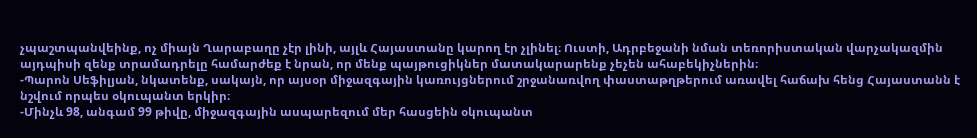չպաշտպանվեինք, ոչ միայն Ղարաբաղը չէր լինի, այլև Հայաստանը կարող էր չլինել։ Ուստի, Ադրբեջանի նման տեռորիստական վարչակազմին այդպիսի զենք տրամադրելը համարժեք է նրան, որ մենք պայթուցիկներ մատակարարենք չեչեն ահաբեկիչներին։
-Պարոն Սեֆիլյան, նկատենք, սակայն, որ այսօր միջազգային կառույցներում շրջանառվող փաստաթղթերում առավել հաճախ հենց Հայաստանն է նշվում որպես օկուպանտ երկիր։
-Մինչև 98, անգամ 99 թիվը, միջազգային ասպարեզում մեր հասցեին օկուպանտ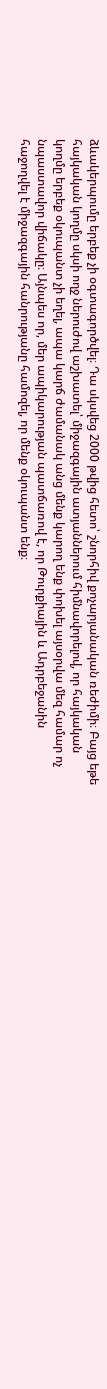ձևակերպումը երբեք չի օգտագործվել։ Դա սկսվեց 2000 թվից հետո՝ շնորհիվ քոչարյանական ռեժիմի։ Բայց եթե հայկական կողմը սկսի ողջ ներուժով աշխատել՝ միջազգային ատյաններում հիմնավորելով, որ հայկական կողմը երբեք օկուպանտ չի եղել, ապա կարճ ժամանակ անց մենք կարող ենք փոխել այսօրվա մեզ համար ոչ նպաստավոր վիճակը։ Այնպես որ, մեր ապիկարության պատճառով է, որ Թուրքիային և Ադրբեջանին հաջողվել է միջազգային հանրությանը համոզել, որ մենք օկուպանտ ենք։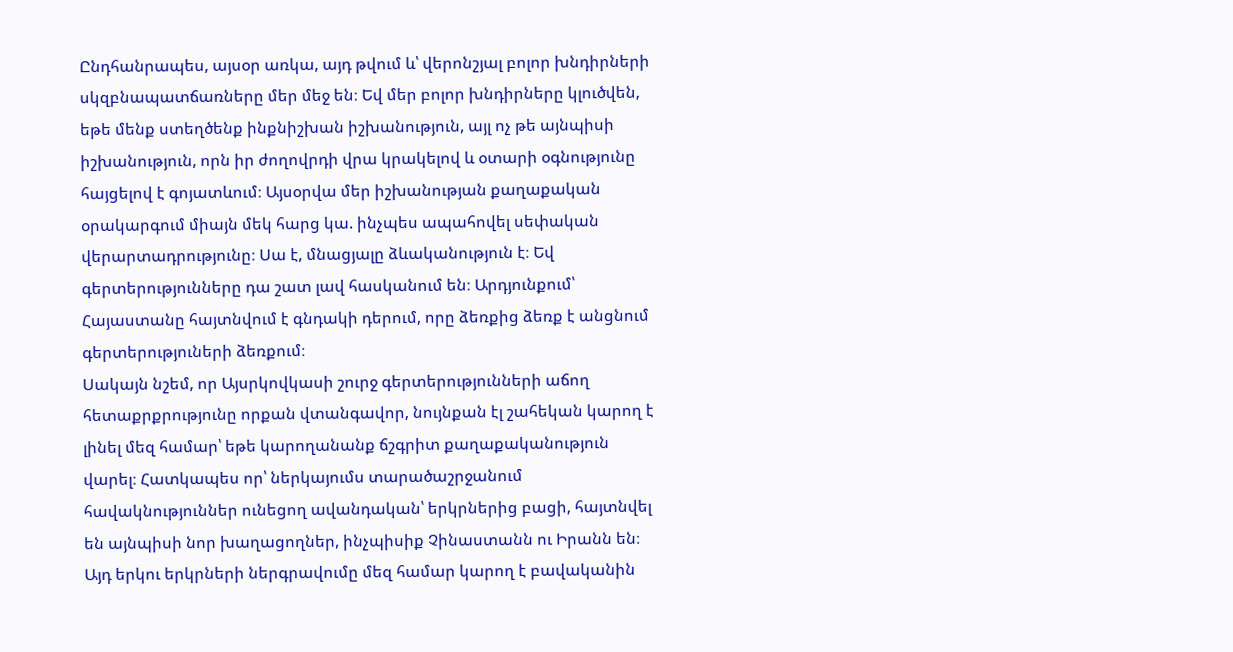Ընդհանրապես, այսօր առկա, այդ թվում և՝ վերոնշյալ բոլոր խնդիրների սկզբնապատճառները մեր մեջ են։ Եվ մեր բոլոր խնդիրները կլուծվեն, եթե մենք ստեղծենք ինքնիշխան իշխանություն, այլ ոչ թե այնպիսի իշխանություն, որն իր ժողովրդի վրա կրակելով և օտարի օգնությունը հայցելով է գոյատևում։ Այսօրվա մեր իշխանության քաղաքական օրակարգում միայն մեկ հարց կա. ինչպես ապահովել սեփական վերարտադրությունը։ Սա է, մնացյալը ձևականություն է։ Եվ գերտերությունները դա շատ լավ հասկանում են։ Արդյունքում՝ Հայաստանը հայտնվում է գնդակի դերում, որը ձեռքից ձեռք է անցնում գերտերություների ձեռքում։
Սակայն նշեմ, որ Այսրկովկասի շուրջ գերտերությունների աճող հետաքրքրությունը որքան վտանգավոր, նույնքան էլ շահեկան կարող է լինել մեզ համար՝ եթե կարողանանք ճշգրիտ քաղաքականություն վարել։ Հատկապես որ՝ ներկայումս տարածաշրջանում հավակնություններ ունեցող ավանդական՝ երկրներից բացի, հայտնվել են այնպիսի նոր խաղացողներ, ինչպիսիք Չինաստանն ու Իրանն են։ Այդ երկու երկրների ներգրավումը մեզ համար կարող է բավականին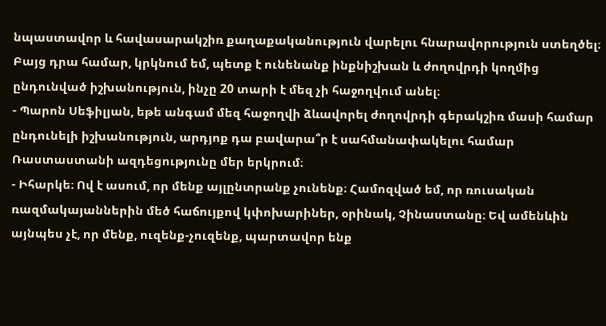նպաստավոր և հավասարակշիռ քաղաքականություն վարելու հնարավորություն ստեղծել։ Բայց դրա համար, կրկնում եմ, պետք է ունենանք ինքնիշխան և ժողովրդի կողմից ընդունված իշխանություն, ինչը 20 տարի է մեզ չի հաջողվում անել։
- Պարոն Սեֆիլյան, եթե անգամ մեզ հաջողվի ձևավորել ժողովրդի գերակշիռ մասի համար ընդունելի իշխանություն, արդյոք դա բավարա՞ր է սահմանափակելու համար Ռաստաստանի ազդեցությունը մեր երկրում։
- Իհարկե։ Ով է ասում, որ մենք այլընտրանք չունենք։ Համոզված եմ, որ ռուսական ռազմակայաններին մեծ հաճույքով կփոխարիներ, օրինակ, Չինաստանը։ Եվ ամենևին այնպես չէ, որ մենք, ուզենք-չուզենք, պարտավոր ենք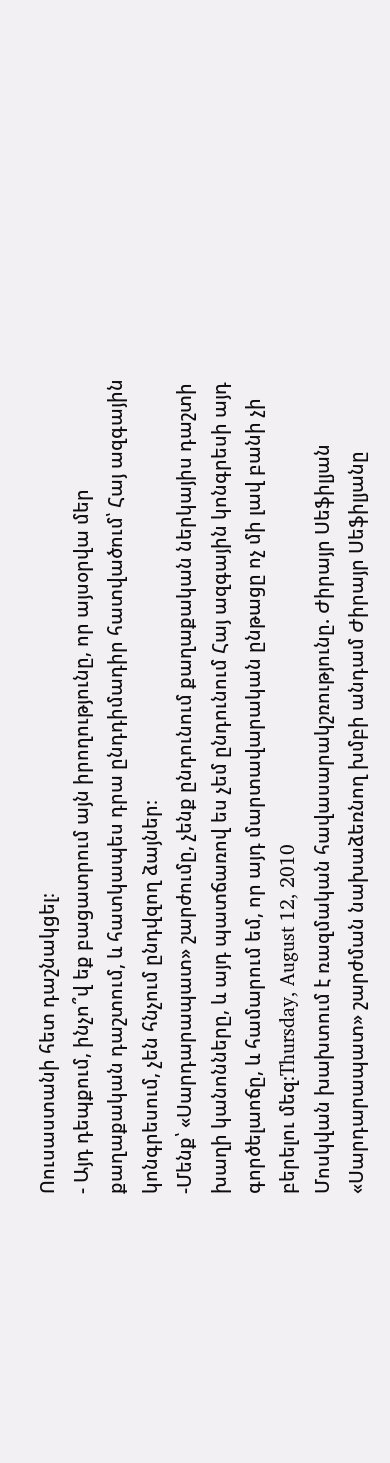Ոուսաստանի հետ դաշնակցել։
- Այդ դեպքում, ինչո՞վ եք բացատրում այն իրողությունը, որ այսօրվա մեր քաղաքական դաշտում, և հատկապես դրա ընդդիմադիր հատվածում՝ Հայ ազգային կոնգրեսում, չեն հնչում ընդվզող ձայներ։
-Մենք՝ «Սարդարապատ» շարժումը, չենք ընդունում քաղաքական ներկայիս դաշտի խաղի կանոնները, և այդ պատճառով ես չեմ ընդունում Հայ ազգային կոնգրեսի այդ գործելաոճը, և համարում եմ, որ այդ մարտավարական ընթացը ոչ մի լավ բանի չի բերելու մեզ։Thursday, August 12, 2010
Մոսկվան խախտում է ռազմական հավասարակշռությունը. Ժիրայր Սեֆիլյան
«Սարդարապատ» շարժման նախաձեռնող խմբի անդամ Ժիրայր Սեֆիլյանը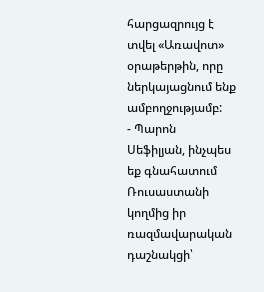հարցազրույց է տվել «Առավոտ» օրաթերթին, որը ներկայացնում ենք ամբողջությամբ:
- Պարոն Սեֆիլյան, ինչպես եք գնահատում Ռուսաստանի կողմից իր ռազմավարական դաշնակցի՝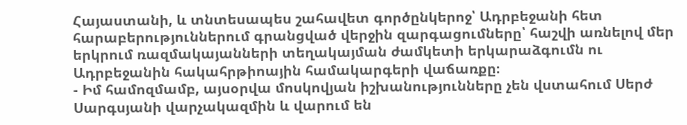Հայաստանի, և տնտեսապես շահավետ գործընկերոջ՝ Ադրբեջանի հետ հարաբերություններում գրանցված վերջին զարգացումները՝ հաշվի առնելով մեր երկրում ռազմակայանների տեղակայման ժամկետի երկարաձգումն ու Ադրբեջանին հակահրթիոային համակարգերի վաճառքը։
- Իմ համոզմամբ, այսօրվա մոսկովյան իշխանությունները չեն վստահում Սերժ Սարգսյանի վարչակազմին և վարում են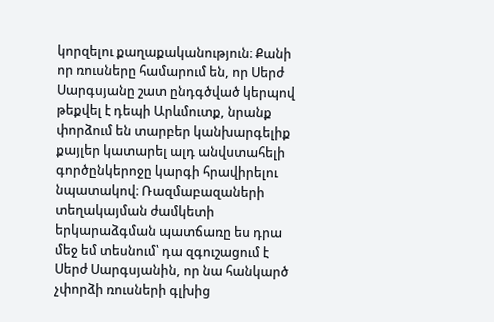կորզելու քաղաքականություն։ Քանի որ ռուսները համարում են, որ Սերժ Սարգսյանը շատ ընդգծված կերպով թեքվել է դեպի Արևմուտք, նրանք փորձում են տարբեր կանխարգելիք քայլեր կատարել ալդ անվստահելի գործընկերոջը կարգի հրավիրելու նպատակով։ Ռազմաբազաների տեղակայման ժամկետի երկարաձգման պատճառը ես դրա մեջ եմ տեսնում՝ դա զգուշացում է Սերժ Սարգսյանին, որ նա հանկարծ չփորձի ռուսների գլխից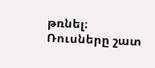թռնել։
Ռուսները շատ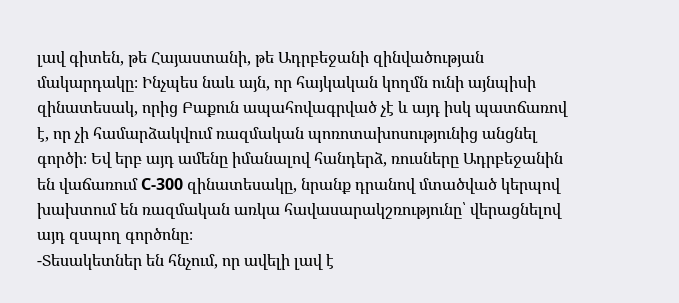լավ գիտեն, թե Հայաստանի, թե Ադրբեջանի զինվածության մակարդակը։ Ինչպես նաև այն, որ հայկական կողմն ունի այնպիսի զինատեսակ, որից Բաքուն ապահովագրված չէ և այդ իսկ պատճառով է, որ չի համարձակվում ռազմական պոռոտախոսությունից անցնել գործի։ Եվ երբ այդ ամենը իմանալով հանդերձ, ռուսները Ադրբեջանին են վաճառում С-300 զինատեսակը, նրանք դրանով մտածված կերպով խախտում են ռազմական առկա հավասարակշռությունը՝ վերացնելով այդ զսպող գործոնը։
-Տեսակետներ են հնչում, որ ավելի լավ է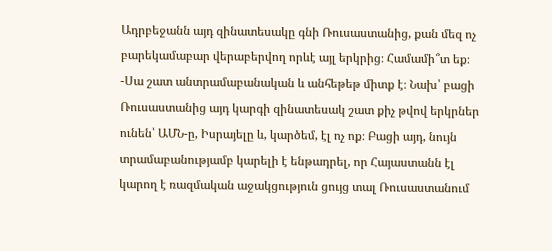Ադրբեջանն այդ զինատեսակը գնի Ռուսաստանից, քան մեզ ոչ բարեկամաբար վերաբերվող որևէ այլ երկրից։ Համամի՞տ եք։
-Սա շատ անտրամաբանական և անհեթեթ միտք է։ Նախ՝ բացի Ռուսաստանից այդ կարգի զինատեսակ շատ քիչ թվով երկրներ ունեն՝ ԱՄՆ-ը, Իսրայելը և, կարծեմ, էլ ոչ ոք։ Բացի այդ, նույն տրամաբանությամբ կարելի է ենթադրել, որ Հայաստանն էլ կարող է ռազմական աջակցություն ցույց տալ Ռուսաստանում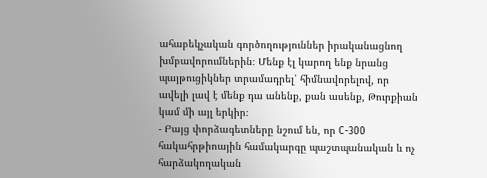ահաբեկչական գործողություններ իրականացնող խմբավորումներին։ Մենք էլ կարող ենք նրանց պայթուցիկներ տրամադրել՝ հիմնավորելով, որ ավելի լավ է մենք դա անենք, քան ասենք, Թուրքիան կամ մի այլ երկիր։
- Բայց փորձագետները նշում են, որ С-300 հակահրթիոային համակարգը պաշտպանական և ոչ հարձակողական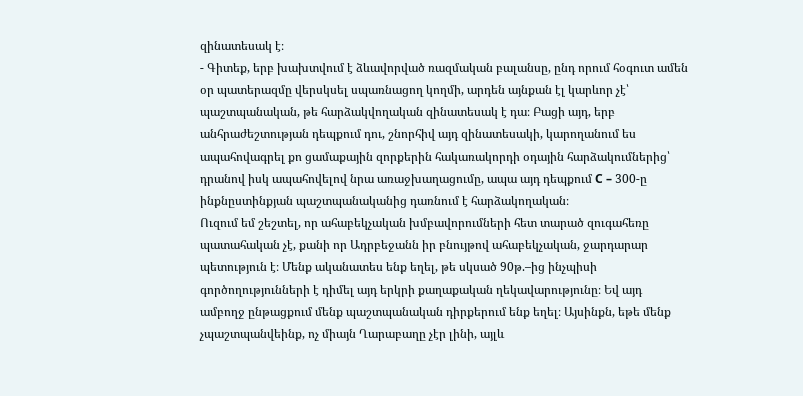զինատեսակ է։
- Գիտեք, երբ խախտվում է ձևավորված ռազմական բալանսը, ընդ որում հօգուտ ամեն օր պատերազմը վերսկսել սպառնացող կողմի, արդեն այնքան էլ կարևոր չէ՝ պաշտպանական, թե հարձակվողական զինատեսակ է դա։ Բացի այդ, երբ անհրաժեշտության դեպքում դու, շնորհիվ այդ զինատեսակի, կարողանում ես ապահովագրել քո ցամաքային զորքերին հակառակորդի օդային հարձակումներից՝ դրանով իսկ ապահովելով նրա առաջխաղացումը, ապա այդ դեպքում С – 300-ը ինքնըստինքյան պաշտպանականից դառնում է հարձակողական։
Ուզում եմ շեշտել, որ ահաբեկչական խմբավորումների հետ տարած զուգահեռը պատահական չէ, քանի որ Ադրբեջանն իր բնույթով ահաբեկչական, ջարդարար պետություն է։ Մենք ականատես ենք եղել, թե սկսած 90թ.–ից ինչպիսի գործողությունների է դիմել այդ երկրի քաղաքական ղեկավարությունը։ Եվ այդ ամբողջ ընթացքում մենք պաշտպանական դիրքերում ենք եղել։ Այսինքն, եթե մենք չպաշտպանվեինք, ոչ միայն Ղարաբաղը չէր լինի, այլև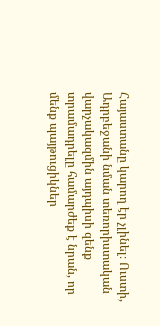Հայաստանը կարող էր չլինել։ Ուստի, Ադրբեջանի նման տեռորիստական վարչակազմին այդպիսի զենք տրամադրելը համարժեք է նրան, որ մենք պայթուցիկներ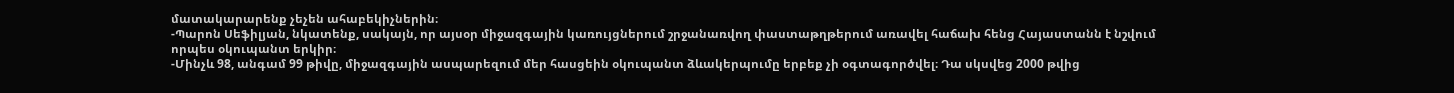մատակարարենք չեչեն ահաբեկիչներին։
-Պարոն Սեֆիլյան, նկատենք, սակայն, որ այսօր միջազգային կառույցներում շրջանառվող փաստաթղթերում առավել հաճախ հենց Հայաստանն է նշվում որպես օկուպանտ երկիր։
-Մինչև 98, անգամ 99 թիվը, միջազգային ասպարեզում մեր հասցեին օկուպանտ ձևակերպումը երբեք չի օգտագործվել։ Դա սկսվեց 2000 թվից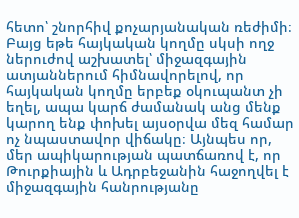հետո՝ շնորհիվ քոչարյանական ռեժիմի։ Բայց եթե հայկական կողմը սկսի ողջ ներուժով աշխատել՝ միջազգային ատյաններում հիմնավորելով, որ հայկական կողմը երբեք օկուպանտ չի եղել, ապա կարճ ժամանակ անց մենք կարող ենք փոխել այսօրվա մեզ համար ոչ նպաստավոր վիճակը։ Այնպես որ, մեր ապիկարության պատճառով է, որ Թուրքիային և Ադրբեջանին հաջողվել է միջազգային հանրությանը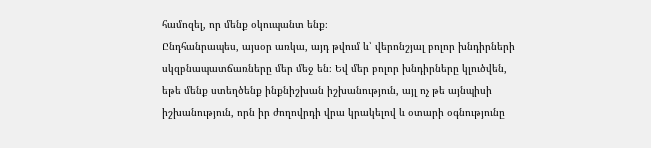համոզել, որ մենք օկուպանտ ենք։
Ընդհանրապես, այսօր առկա, այդ թվում և՝ վերոնշյալ բոլոր խնդիրների սկզբնապատճառները մեր մեջ են։ Եվ մեր բոլոր խնդիրները կլուծվեն, եթե մենք ստեղծենք ինքնիշխան իշխանություն, այլ ոչ թե այնպիսի իշխանություն, որն իր ժողովրդի վրա կրակելով և օտարի օգնությունը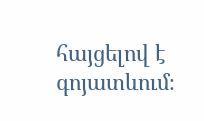հայցելով է գոյատևում։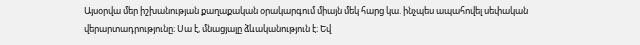Այսօրվա մեր իշխանության քաղաքական օրակարգում միայն մեկ հարց կա. ինչպես ապահովել սեփական վերարտադրությունը։ Սա է, մնացյալը ձևականություն է։ Եվ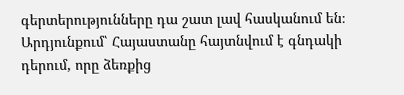գերտերությունները դա շատ լավ հասկանում են։ Արդյունքում՝ Հայաստանը հայտնվում է գնդակի դերում, որը ձեռքից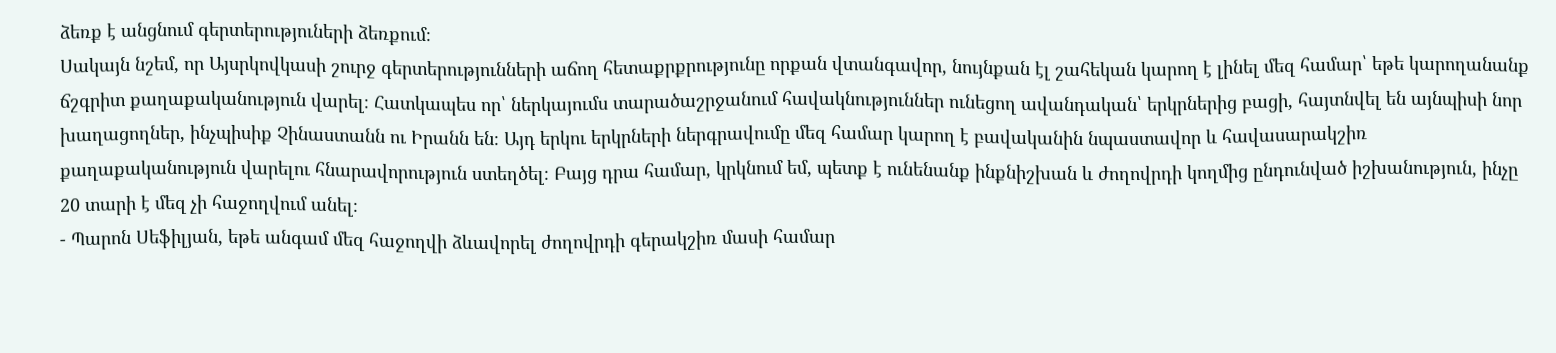ձեռք է անցնում գերտերություների ձեռքում։
Սակայն նշեմ, որ Այսրկովկասի շուրջ գերտերությունների աճող հետաքրքրությունը որքան վտանգավոր, նույնքան էլ շահեկան կարող է լինել մեզ համար՝ եթե կարողանանք ճշգրիտ քաղաքականություն վարել։ Հատկապես որ՝ ներկայումս տարածաշրջանում հավակնություններ ունեցող ավանդական՝ երկրներից բացի, հայտնվել են այնպիսի նոր խաղացողներ, ինչպիսիք Չինաստանն ու Իրանն են։ Այդ երկու երկրների ներգրավումը մեզ համար կարող է բավականին նպաստավոր և հավասարակշիռ քաղաքականություն վարելու հնարավորություն ստեղծել։ Բայց դրա համար, կրկնում եմ, պետք է ունենանք ինքնիշխան և ժողովրդի կողմից ընդունված իշխանություն, ինչը 20 տարի է մեզ չի հաջողվում անել։
- Պարոն Սեֆիլյան, եթե անգամ մեզ հաջողվի ձևավորել ժողովրդի գերակշիռ մասի համար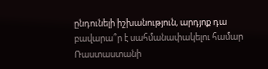ընդունելի իշխանություն, արդյոք դա բավարա՞ր է սահմանափակելու համար Ռաստաստանի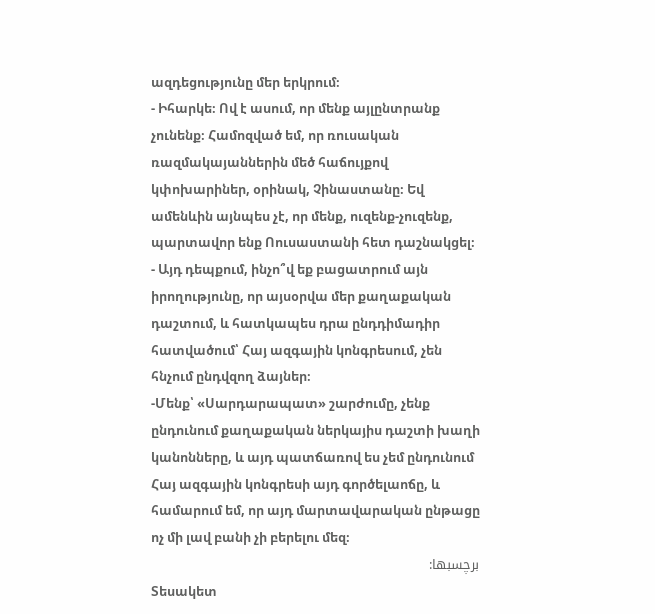ազդեցությունը մեր երկրում։
- Իհարկե։ Ով է ասում, որ մենք այլընտրանք չունենք։ Համոզված եմ, որ ռուսական ռազմակայաններին մեծ հաճույքով կփոխարիներ, օրինակ, Չինաստանը։ Եվ ամենևին այնպես չէ, որ մենք, ուզենք-չուզենք, պարտավոր ենք Ոուսաստանի հետ դաշնակցել։
- Այդ դեպքում, ինչո՞վ եք բացատրում այն իրողությունը, որ այսօրվա մեր քաղաքական դաշտում, և հատկապես դրա ընդդիմադիր հատվածում՝ Հայ ազգային կոնգրեսում, չեն հնչում ընդվզող ձայներ։
-Մենք՝ «Սարդարապատ» շարժումը, չենք ընդունում քաղաքական ներկայիս դաշտի խաղի կանոնները, և այդ պատճառով ես չեմ ընդունում Հայ ազգային կոնգրեսի այդ գործելաոճը, և համարում եմ, որ այդ մարտավարական ընթացը ոչ մի լավ բանի չի բերելու մեզ։
برچسبها:
Տեսակետ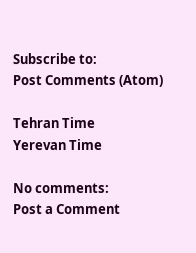Subscribe to:
Post Comments (Atom)

Tehran Time
Yerevan Time

No comments:
Post a Comment